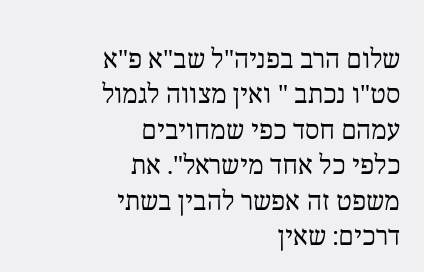שלום הרב בפניה"ל שב"א פ"א סט"ו נכתב " ואין מצווה לגמול עמהם חסד כפי שמחויבים כלפי כל אחד מישראל". את משפט זה אפשר להבין בשתי דרכים: שאין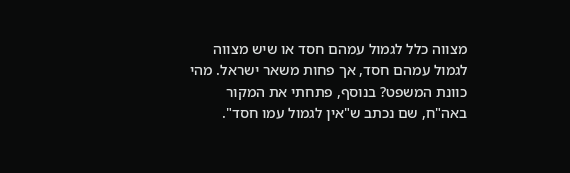מצווה כלל לגמול עמהם חסד או שיש מצווה לגמול עמהם חסד, אך פחות משאר ישראל. מהי כוונת המשפט? בנוסף, פתחתי את המקור באה"ח, שם נכתב ש"אין לגמול עמו חסד".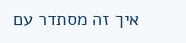איך זה מסתדר עם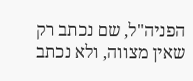הפניה"ל, שם נכתב רק שאין מצווה, ולא נכתב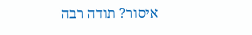איסור? תודה רבה